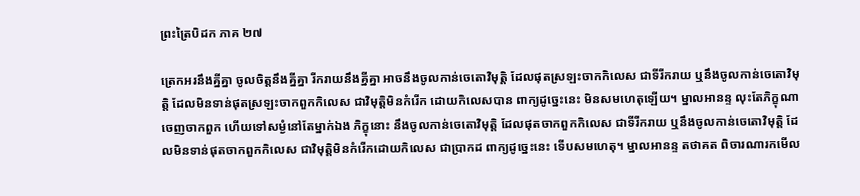ព្រះត្រៃបិដក ភាគ ២៧

ត្រេកអរនឹងគ្នីគ្នា ចូលចិត្តនឹងគ្នីគ្នា រីករាយនឹងគ្នីគ្នា អាចនឹងចូលកាន់ចេតោវិមុត្តិ ដែលផុតស្រឡះចាកកិលេស ជាទីរីករាយ ឬនឹងចូលកាន់ចេតោវិមុត្តិ ដែលមិនទាន់ផុតស្រឡះចាកពួកកិលេស ជាវិមុត្តិមិនកំរើក ដោយកិលេសបាន ពាក្យដូច្នេះនេះ មិនសមហេតុឡើយ។ ម្នាលអានន្ទ លុះតែភិក្ខុណា ចេញចាកពួក ហើយទៅសម្ងំនៅតែម្នាក់ឯង ភិក្ខុនោះ នឹងចូលកាន់ចេតោវិមុត្តិ ដែលផុតចាកពួកកិលេស ជាទីរីករាយ ឬនឹងចូលកាន់ចេតោវិមុត្តិ ដែលមិនទាន់ផុតចាកពួកកិលេស ជាវិមុត្តិមិនកំរើកដោយកិលេស ជាប្រាកដ ពាក្យដូច្នេះនេះ ទើបសមហេតុ។ ម្នាលអានន្ទ តថាគត ពិចារណារកមើល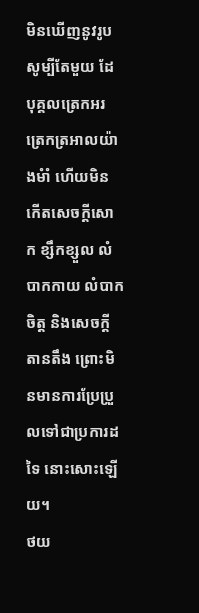មិនឃើញនូវរូប សូម្បីតែមួយ ដែបុគ្គលត្រេកអរ ត្រេកត្រអាលយ៉ាងមំាំ ហើយមិនកើតសេចក្តីសោក ខ្សឹកខ្សួល លំបាកកាយ លំបាកចិត្ត និងសេចក្តីតានតឹង ព្រោះមិនមានការប្រែប្រួលទៅជាប្រការដទៃ នោះសោះឡើយ។
ថយ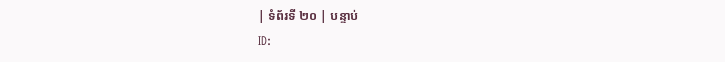| ទំព័រទី ២០ | បន្ទាប់
ID: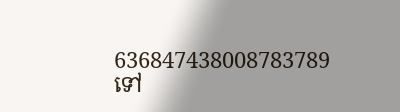636847438008783789
ទៅ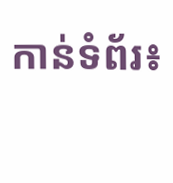កាន់ទំព័រ៖